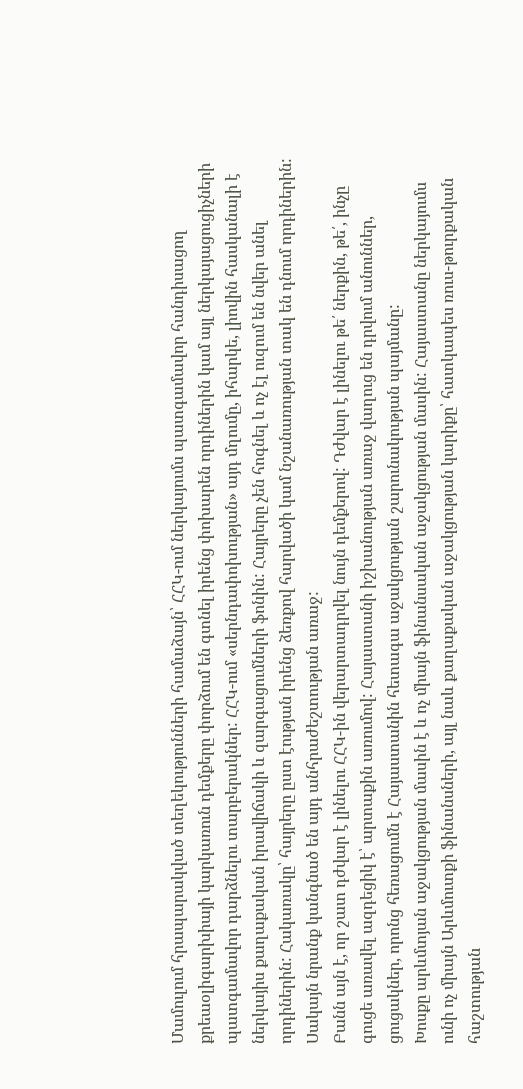Մամուլում հրապարակված տեղեկությունների համաձայն՝ ՀՀԿ-ում ներկայումս պատգամավոր հանդիսացող քրեաօլիգարխիայի կարկառուն դեմքերը փորձում են գտնել իրենց փոխարեն որդիներին կամ այլ ներկայացուցիչների պատգամավոր դարձնելու տարբերակներ: ՀՀԿ-ում «սերնդափոխության» այդ մղումը, իհարկե, լիովին հասկանալի է ներկայիս քաղաքական իրավիճակի և զարգացումների ֆոնին: Հայրերը չեն հոգնել և ոչ էլ ուզում են նվեր անել որդիներին: Հակառակը՝ հայրերը ըստ էության իրենց ձեռքով հարվածի կամ նշանառության տակ են դնում որդիներին: Սակայն նրանք կանգնած են այդ անհրաժեշտության առաջ:
Բանն այն է, որ շատ դժվար է լինելու ՀՀԿ-ին վերարտադրվել նույն դեմքերով: Դժվար է լինելու թե՛ ներքին, թե՛, ինչը գուցե առավել ազդեցիկ է՝ արտաքին առումով: Հայաստանի իշխանության առաջ վաղուց են դրվում անուններ, ցուցակներ, որոնց հեռացումն է Հայաստանին հետագա աջակցության շարունակության պայմանը:
Խոսքը արևմտյան աջակցության մասին է և ոչ միայն ֆինանսական աջակցության մասին: Հայաստանը ներկայումս ունի ոչ միայն Արևմուտքի ֆինանսների, այլ նաև քաղաքական աջակցության կարիքը՝ հատկապես ռուս-թուրքական հաշտության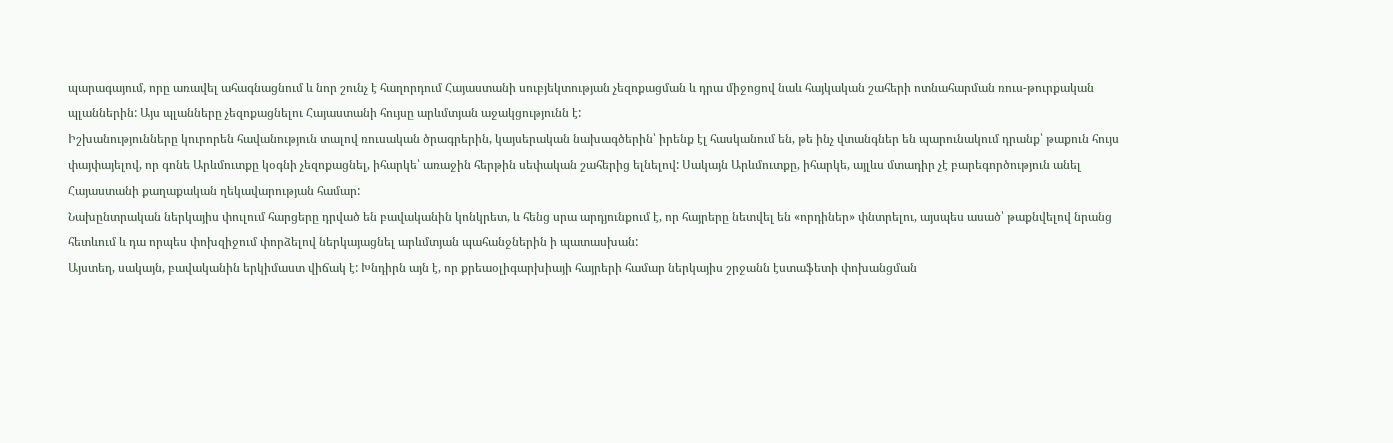պարագայում, որը առավել ահագնացնում և նոր շունչ է հաղորդում Հայաստանի սուբյեկտության չեզոքացման և դրա միջոցով նաև հայկական շահերի ոտնահարման ռուս-թուրքական պլաններին: Այս պլանները չեզոքացնելու Հայաստանի հույսը արևմտյան աջակցությունն է:
Իշխանությունները կուրորեն հավանություն տալով ռուսական ծրագրերին, կայսերական նախագծերին՝ իրենք էլ հասկանում են, թե ինչ վտանգներ են պարունակում դրանք՝ թաքուն հույս փայփայելով, որ գոնե Արևմուտքը կօգնի չեզոքացնել, իհարկե՝ առաջին հերթին սեփական շահերից ելնելով: Սակայն Արևմուտքը, իհարկե, այլևս մտադիր չէ բարեգործություն անել Հայաստանի քաղաքական ղեկավարության համար:
Նախընտրական ներկայիս փուլում հարցերը դրված են բավականին կոնկրետ, և հենց սրա արդյունքում է, որ հայրերը նետվել են «որդիներ» փնտրելու, այսպես ասած՝ թաքնվելով նրանց հետևում և դա որպես փոխզիջում փորձելով ներկայացնել արևմտյան պահանջներին ի պատասխան:
Այստեղ, սակայն, բավականին երկիմաստ վիճակ է: Խնդիրն այն է, որ քրեաօլիգարխիայի հայրերի համար ներկայիս շրջանն էստաֆետի փոխանցման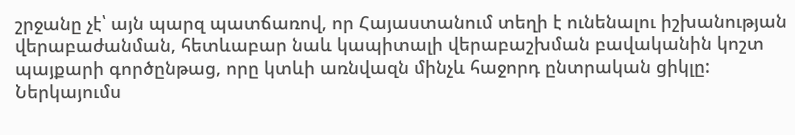շրջանը չէ՝ այն պարզ պատճառով, որ Հայաստանում տեղի է ունենալու իշխանության վերաբաժանման, հետևաբար նաև կապիտալի վերաբաշխման բավականին կոշտ պայքարի գործընթաց, որը կտևի առնվազն մինչև հաջորդ ընտրական ցիկլը:
Ներկայումս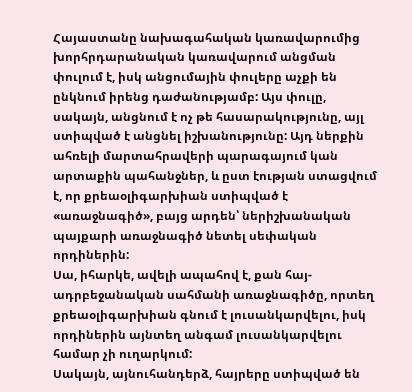Հայաստանը նախագահական կառավարումից խորհրդարանական կառավարում անցման փուլում է, իսկ անցումային փուլերը աչքի են ընկնում իրենց դաժանությամբ: Այս փուլը, սակայն, անցնում է ոչ թե հասարակությունը, այլ ստիպված է անցնել իշխանությունը: Այդ ներքին ահռելի մարտահրավերի պարագայում կան արտաքին պահանջներ, և ըստ էության ստացվում է, որ քրեաօլիգարխիան ստիպված է «առաջնագիծ», բայց արդեն՝ ներիշխանական պայքարի առաջնագիծ նետել սեփական որդիներին:
Սա, իհարկե, ավելի ապահով է, քան հայ-ադրբեջանական սահմանի առաջնագիծը, որտեղ քրեաօլիգարխիան գնում է լուսանկարվելու, իսկ որդիներին այնտեղ անգամ լուսանկարվելու համար չի ուղարկում:
Սակայն, այնուհանդերձ, հայրերը ստիպված են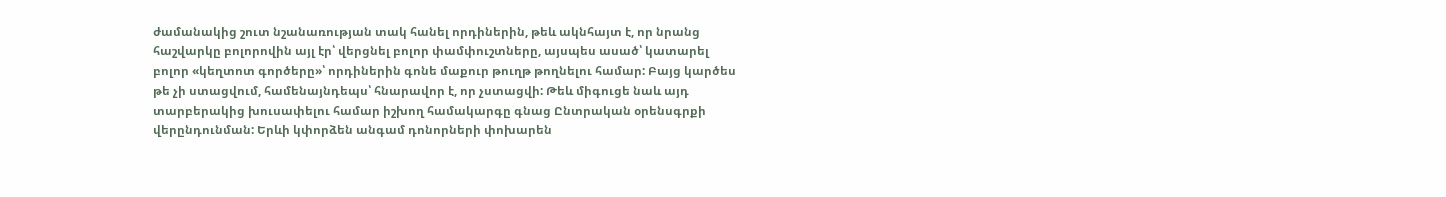ժամանակից շուտ նշանառության տակ հանել որդիներին, թեև ակնհայտ է, որ նրանց հաշվարկը բոլորովին այլ էր՝ վերցնել բոլոր փամփուշտները, այսպես ասած՝ կատարել բոլոր «կեղտոտ գործերը»՝ որդիներին գոնե մաքուր թուղթ թողնելու համար: Բայց կարծես թե չի ստացվում, համենայնդեպս՝ հնարավոր է, որ չստացվի: Թեև միգուցե նաև այդ տարբերակից խուսափելու համար իշխող համակարգը գնաց Ընտրական օրենսգրքի վերընդունման: Երևի կփորձեն անգամ դոնորների փոխարեն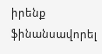իրենք ֆինանսավորել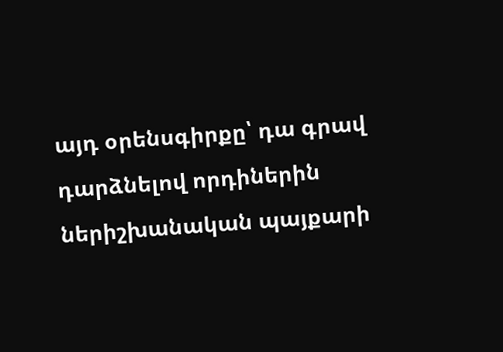այդ օրենսգիրքը՝ դա գրավ դարձնելով որդիներին ներիշխանական պայքարի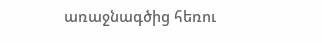առաջնագծից հեռու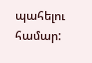պահելու համար: